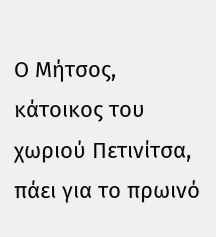Ο Μήτσος, κάτοικος του χωριού Πετινίτσα, πάει για το πρωινό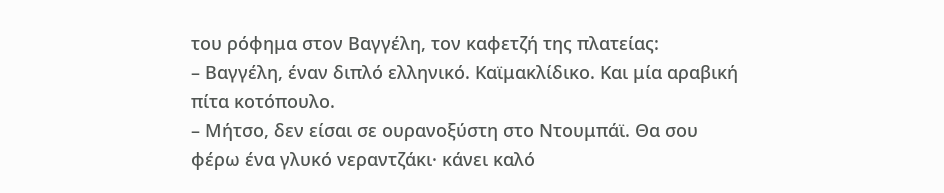του ρόφημα στον Βαγγέλη, τον καφετζή της πλατείας:
– Βαγγέλη, έναν διπλό ελληνικό. Καϊμακλίδικο. Και μία αραβική πίτα κοτόπουλο.
– Μήτσο, δεν είσαι σε ουρανοξύστη στο Ντουμπάϊ. Θα σου φέρω ένα γλυκό νεραντζάκι· κάνει καλό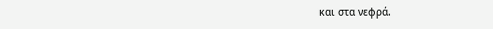και στα νεφρά.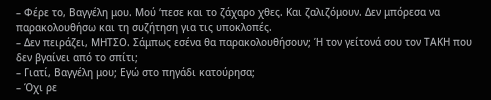– Φέρε το, Βαγγέλη μου. Μού ‘πεσε και το ζάχαρο χθες. Και ζαλιζόμουν. Δεν μπόρεσα να παρακολουθήσω και τη συζήτηση για τις υποκλοπές.
– Δεν πειράζει, ΜΗΤΣΟ. Σάμπως εσένα θα παρακολουθήσουν; Ή τον γείτονά σου τον ΤΑΚΗ που δεν βγαίνει από το σπίτι;
– Γιατί, Βαγγέλη μου; Εγώ στο πηγάδι κατούρησα;
– Όχι ρε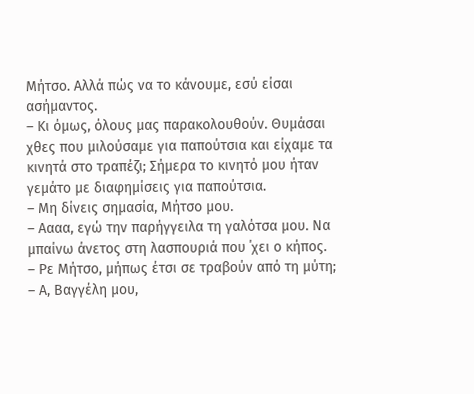Μήτσο. Αλλά πώς να το κάνουμε, εσύ είσαι ασήμαντος.
– Κι όμως, όλους μας παρακολουθούν. Θυμάσαι χθες που μιλούσαμε για παπούτσια και είχαμε τα κινητά στο τραπέζι; Σήμερα το κινητό μου ήταν γεμάτο με διαφημίσεις για παπούτσια.
– Μη δίνεις σημασία, Μήτσο μου.
– Αααα, εγώ την παρήγγειλα τη γαλότσα μου. Να μπαίνω άνετος στη λασπουριά που ΄χει ο κήπος.
– Ρε Μήτσο, μήπως έτσι σε τραβούν από τη μύτη;
– Α, Βαγγέλη μου,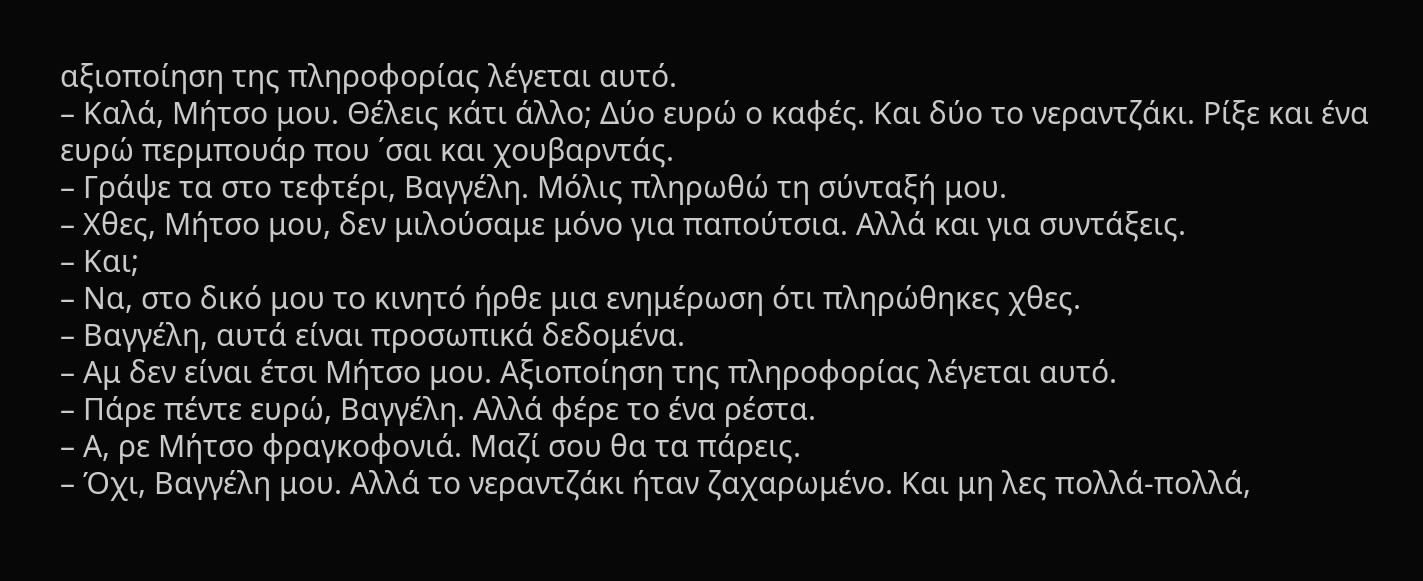αξιοποίηση της πληροφορίας λέγεται αυτό.
– Καλά, Μήτσο μου. Θέλεις κάτι άλλο; Δύο ευρώ ο καφές. Και δύο το νεραντζάκι. Ρίξε και ένα ευρώ περμπουάρ που ΄σαι και χουβαρντάς.
– Γράψε τα στο τεφτέρι, Βαγγέλη. Μόλις πληρωθώ τη σύνταξή μου.
– Χθες, Μήτσο μου, δεν μιλούσαμε μόνο για παπούτσια. Αλλά και για συντάξεις.
– Και;
– Να, στο δικό μου το κινητό ήρθε μια ενημέρωση ότι πληρώθηκες χθες.
– Βαγγέλη, αυτά είναι προσωπικά δεδομένα.
– Αμ δεν είναι έτσι Μήτσο μου. Αξιοποίηση της πληροφορίας λέγεται αυτό.
– Πάρε πέντε ευρώ, Βαγγέλη. Αλλά φέρε το ένα ρέστα.
– Α, ρε Μήτσο φραγκοφονιά. Μαζί σου θα τα πάρεις.
– Όχι, Βαγγέλη μου. Αλλά το νεραντζάκι ήταν ζαχαρωμένο. Και μη λες πολλά-πολλά,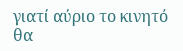γιατί αύριο το κινητό θα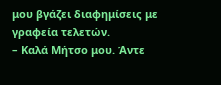μου βγάζει διαφημίσεις με γραφεία τελετών.
– Καλά Μήτσο μου. Άντε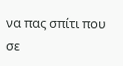να πας σπίτι που σε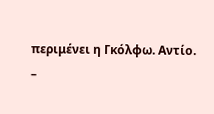περιμένει η Γκόλφω. Αντίο.
–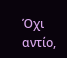Όχι αντίο,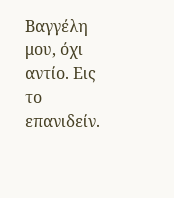Βαγγέλη μου, όχι αντίο. Εις το επανιδείν.